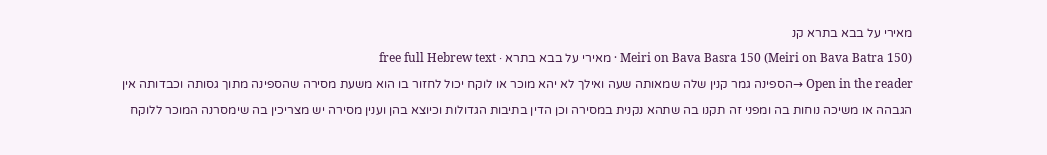מאירי על בבא בתרא קנ
Meiri on Bava Basra 150 (Meiri on Bava Batra 150) · מאירי על בבא בתרא · free full Hebrew text
Open in the reader →הספינה גמר קנין שלה שמאותה שעה ואילך לא יהא מוכר או לוקח יכול לחזור בו הוא משעת מסירה שהספינה מתוך גסותה וכבדותה אין הגבהה או משיכה נוחות בה ומפני זה תקנו בה שתהא נקנית במסירה וכן הדין בתיבות הגדולות וכיוצא בהן וענין מסירה יש מצריכין בה שימסרנה המוכר ללוקח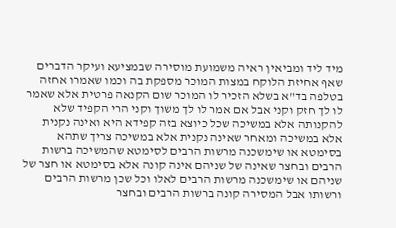מיד ליד ומביאין ראיה משמועת מוסירה שבמציעא ועיקר הדברים שאף אחיזת הלוקח במצות המוכר מספקת בה וכמו שאמרו אחזה בטלפה בד"א בשלא הזכיר לו המוכר שום הקנאה פרטית אלא שאמר לו לך חזק וקני אבל אם אמר לו לך משוך וקני הרי הקפיד שלא להקנותה אלא במשיכה שכל כיוצא בזה קפידא היא ואינה נקנית אלא במשיכה ומאחר שאינה נקנית אלא במשיכה צריך שתהא בסימטא או שימשכנה מרשות הרבים לסימטא שהמשיכה ברשות הרבים ובחצר שאינה של שניהם אינה קונה אלא בסימטא או חצר של שניהם או שימשכנה מרשות הרבים לאלו וכל שכן מרשות הרבים ורשותו אבל המסירה קונה ברשות הרבים ובחצר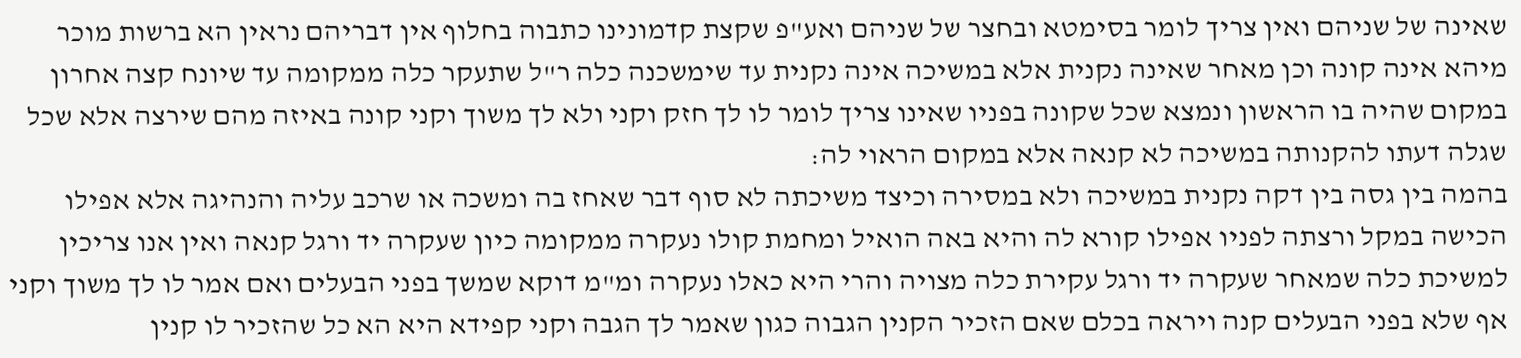שאינה של שניהם ואין צריך לומר בסימטא ובחצר של שניהם ואע"פ שקצת קדמונינו כתבוה בחלוף אין דבריהם נראין הא ברשות מוכר מיהא אינה קונה וכן מאחר שאינה נקנית אלא במשיכה אינה נקנית עד שימשכנה כלה ר"ל שתעקר כלה ממקומה עד שיונח קצה אחרון במקום שהיה בו הראשון ונמצא שכל שקונה בפניו שאינו צריך לומר לו לך חזק וקני ולא לך משוך וקני קונה באיזה מהם שירצה אלא שכל שגלה דעתו להקנותה במשיכה לא קנאה אלא במקום הראוי לה:
בהמה בין גסה בין דקה נקנית במשיכה ולא במסירה וכיצד משיכתה לא סוף דבר שאחז בה ומשכה או שרכב עליה והנהיגה אלא אפילו הכישה במקל ורצתה לפניו אפילו קורא לה והיא באה הואיל ומחמת קולו נעקרה ממקומה כיון שעקרה יד ורגל קנאה ואין אנו צריכין למשיכת כלה שמאחר שעקרה יד ורגל עקירת כלה מצויה והרי היא כאלו נעקרה ומ"מ דוקא שמשך בפני הבעלים ואם אמר לו לך משוך וקני אף שלא בפני הבעלים קנה ויראה בכלם שאם הזכיר הקנין הגבוה כגון שאמר לך הגבה וקני קפידא היא הא כל שהזכיר לו קנין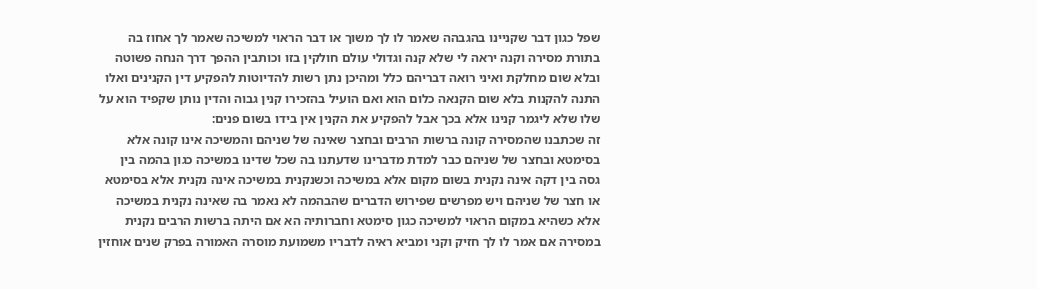שפל כגון דבר שקניינו בהגבהה שאמר לו לך משוך או דבר הראוי למשיכה שאמר לך אחוז בה בתורת מסירה וקנה יראה לי שלא קנה וגדולי עולם חולקין בזו וכותבין ההפך דרך הנחה פשוטה ובלא שום מחלקת ואיני רואה דבריהם כלל ומהיכן נתן רשות להדיוטות להפקיע דין הקנינים ואלו התנה להקנות בלא שום הקנאה כלום הוא ואם הועיל בהזכירו קנין גבוה והדין נותן שקפיד הוא על שלו שלא ליגמר קנינו אלא בכך אבל להפקיע את הקנין אין בידו בשום פנים:
זה שכתבנו שהמסירה קונה ברשות הרבים ובחצר שאינה של שניהם והמשיכה אינו קונה אלא בסימטא ובחצר של שניהם כבר למדת מדברינו שדעתנו בה שכל שדינו במשיכה כגון בהמה בין גסה בין דקה אינה נקנית בשום מקום אלא במשיכה וכשנקנית במשיכה אינה נקנית אלא בסימטא או חצר של שניהם ויש מפרשים שפירוש הדברים שהבהמה לא נאמר בה שאינה נקנית במשיכה אלא כשהיא במקום הראוי למשיכה כגון סימטא וחברותיה הא אם היתה ברשות הרבים נקנית במסירה אם אמר לו לך חזיק וקני ומביא ראיה לדבריו משמועת מוסרה האמורה בפרק שנים אוחזין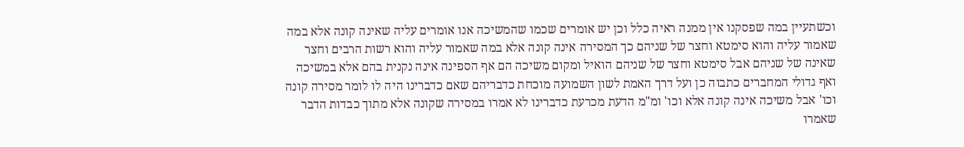וכשתעיין במה שפסקנו אין ממנה ראיה כלל וכן יש אומרים שכמו שהמשיכה אנו אומרים עליה שאינה קונה אלא במה שאמור עליה והוא סימטא וחצר של שניהם כך המסירה אינה קונה אלא במה שאמור עליה והוא רשות הרבים וחצר שאינה של שניהם אבל סימטא וחצר של שניהם הואיל ומקום משיכה הם אף הספינה אינה נקנית בהם אלא במשיכה ואף גדולי המחברים כתבוה כן ועל דרך האמת לשון השמועה מוכחת כדבריהם שאם כדברינו היה לו לומר מסירה קונה וכו' אבל משיכה אינה קונה אלא וכו' ומ"מ הדעת מכרעת כדברינו לא אמרו במסירה שקונה אלא מתוך כבדות הדבר שאמרו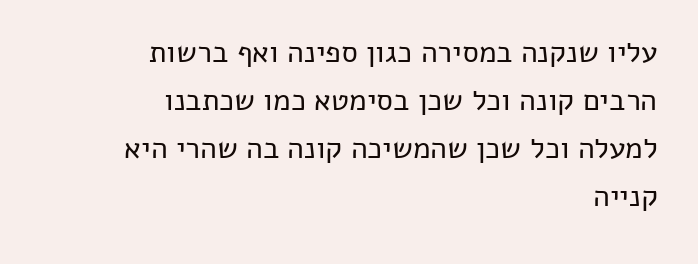עליו שנקנה במסירה כגון ספינה ואף ברשות הרבים קונה וכל שכן בסימטא כמו שכתבנו למעלה וכל שכן שהמשיכה קונה בה שהרי היא קנייה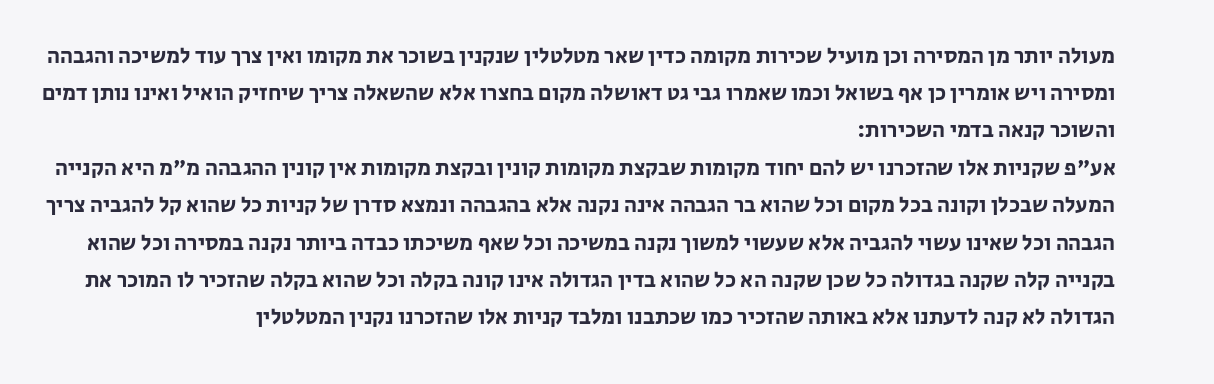מעולה יותר מן המסירה וכן מועיל שכירות מקומה כדין שאר מטלטלין שנקנין בשוכר את מקומו ואין צרך עוד למשיכה והגבהה ומסירה ויש אומרין כן אף בשואל וכמו שאמרו גבי גט דאושלה מקום בחצרו אלא שהשאלה צריך שיחזיק הואיל ואינו נותן דמים והשוכר קנאה בדמי השכירות:
אע"פ שקניות אלו שהזכרנו יש להם יחוד מקומות שבקצת מקומות קונין ובקצת מקומות אין קונין ההגבהה מ"מ היא הקנייה המעלה שבכלן וקונה בכל מקום וכל שהוא בר הגבהה אינה נקנה אלא בהגבהה ונמצא סדרן של קניות כל שהוא קל להגביה צריך הגבהה וכל שאינו עשוי להגביה אלא שעשוי למשוך נקנה במשיכה וכל שאף משיכתו כבדה ביותר נקנה במסירה וכל שהוא בקנייה קלה שקנה בגדולה כל שכן שקנה הא כל שהוא בדין הגדולה אינו קונה בקלה וכל שהוא בקלה שהזכיר לו המוכר את הגדולה לא קנה לדעתנו אלא באותה שהזכיר כמו שכתבנו ומלבד קניות אלו שהזכרנו נקנין המטלטלין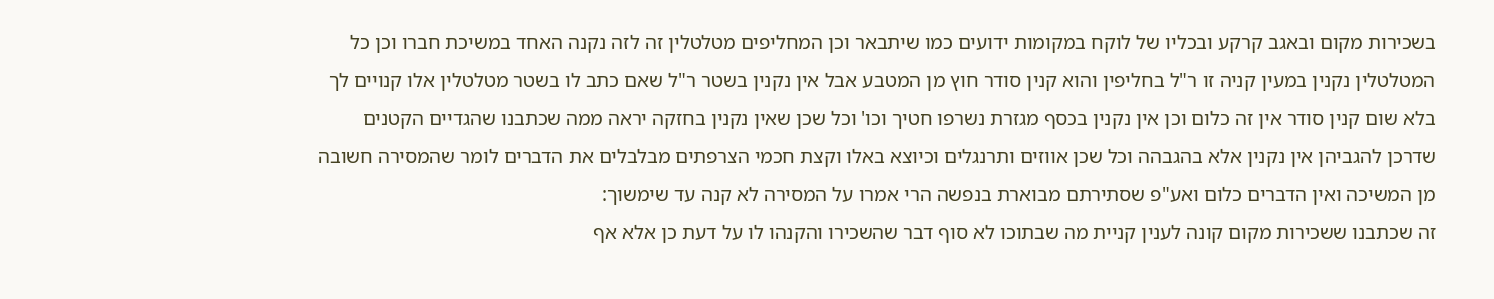בשכירות מקום ובאגב קרקע ובכליו של לוקח במקומות ידועים כמו שיתבאר וכן המחליפים מטלטלין זה לזה נקנה האחד במשיכת חברו וכן כל המטלטלין נקנין במעין קניה זו ר"ל בחליפין והוא קנין סודר חוץ מן המטבע אבל אין נקנין בשטר ר"ל שאם כתב לו בשטר מטלטלין אלו קנויים לך בלא שום קנין סודר אין זה כלום וכן אין נקנין בכסף מגזרת נשרפו חטיך וכו' וכל שכן שאין נקנין בחזקה יראה ממה שכתבנו שהגדיים הקטנים שדרכן להגביהן אין נקנין אלא בהגבהה וכל שכן אווזים ותרנגלים וכיוצא באלו וקצת חכמי הצרפתים מבלבלים את הדברים לומר שהמסירה חשובה מן המשיכה ואין הדברים כלום ואע"פ שסתירתם מבוארת בנפשה הרי אמרו על המסירה לא קנה עד שימשוך:
זה שכתבנו ששכירות מקום קונה לענין קניית מה שבתוכו לא סוף דבר שהשכירו והקנהו לו על דעת כן אלא אף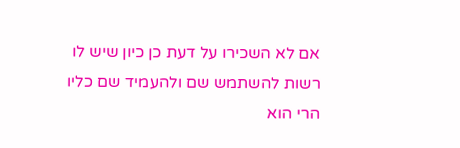אם לא השכירו על דעת כן כיון שיש לו רשות להשתמש שם ולהעמיד שם כליו הרי הוא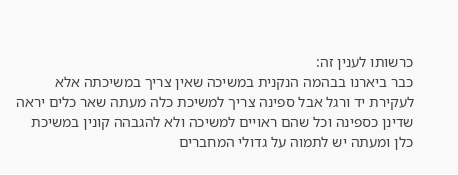כרשותו לענין זה:
כבר ביארנו בבהמה הנקנית במשיכה שאין צריך במשיכתה אלא לעקירת יד ורגל אבל ספינה צריך למשיכת כלה מעתה שאר כלים יראה שדינן כספינה וכל שהם ראויים למשיכה ולא להגבהה קונין במשיכת כלן ומעתה יש לתמוה על גדולי המחברים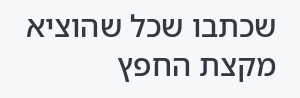שכתבו שכל שהוציא מקצת החפץ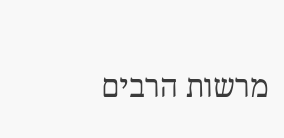מרשות הרבים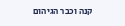קנה וכבר הגיהום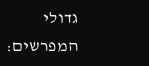גדולי המפרשים: